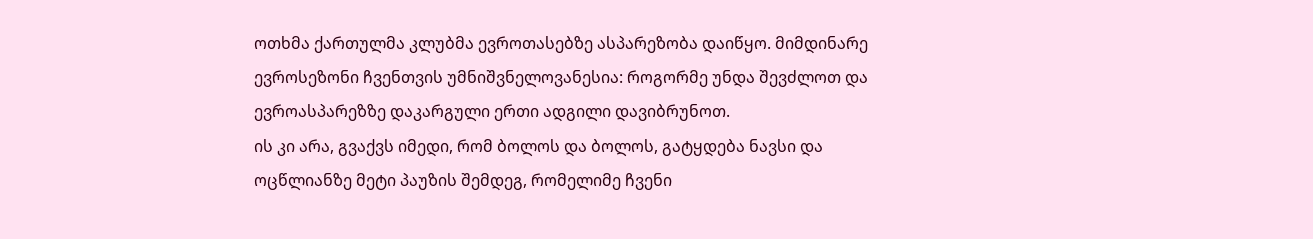ოთხმა ქართულმა კლუბმა ევროთასებზე ასპარეზობა დაიწყო. მიმდინარე ევროსეზონი ჩვენთვის უმნიშვნელოვანესია: როგორმე უნდა შევძლოთ და ევროასპარეზზე დაკარგული ერთი ადგილი დავიბრუნოთ.
ის კი არა, გვაქვს იმედი, რომ ბოლოს და ბოლოს, გატყდება ნავსი და ოცწლიანზე მეტი პაუზის შემდეგ, რომელიმე ჩვენი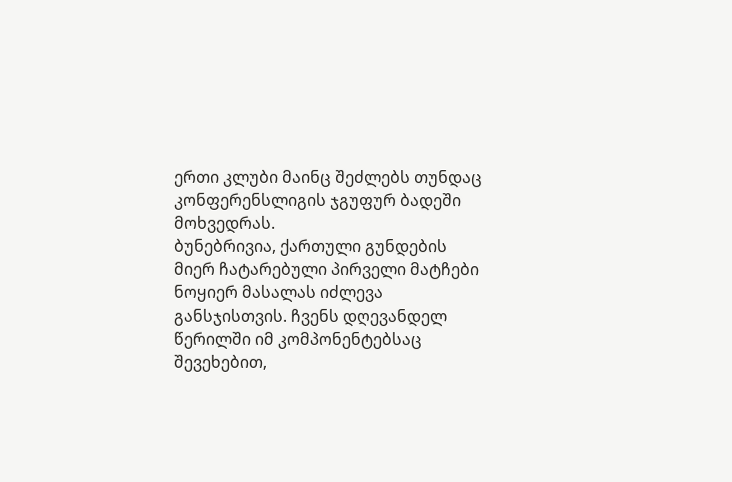ერთი კლუბი მაინც შეძლებს თუნდაც კონფერენსლიგის ჯგუფურ ბადეში მოხვედრას.
ბუნებრივია, ქართული გუნდების მიერ ჩატარებული პირველი მატჩები ნოყიერ მასალას იძლევა განსჯისთვის. ჩვენს დღევანდელ წერილში იმ კომპონენტებსაც შევეხებით,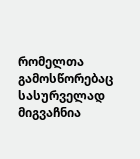რომელთა გამოსწორებაც სასურველად მიგვაჩნია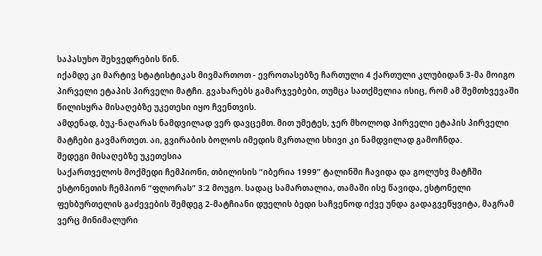საპასუხო შეხვედრების წინ.
იქამდე კი მარტივ სტატისტიკას მივმართოთ - ევროთასებზე ჩართული 4 ქართული კლუბიდან 3-მა მოიგო პირველი ეტაპის პირველი მატჩი. გვახარებს გამარჯვებები, თუმცა სათქმელია ისიც, რომ ამ შემთხვევაში წილისყრა მისაღებზე უკეთესი იყო ჩვენთვის.
ამდენად, ბუკ-ნაღარას ნამდვილად ვერ დავცემთ. მით უმეტეს, ჯერ მხოლოდ პირველი ეტაპის პირველი მატჩები გავმართეთ. აი, გვირაბის ბოლოს იმედის მკრთალი სხივი კი ნამდვილად გამოჩნდა.
შედეგი მისაღებზე უკეთესია
საქართველოს მოქმედი ჩემპიონი, თბილისის “იბერია 1999” ტალინში ჩავიდა და გოლუხვ მატჩში ესტონეთის ჩემპიონ “ფლორას” 3:2 მოუგო. სადაც სამართალია, თამაში ისე წავიდა, ესტონელი ფეხბურთელის გაძევების შემდეგ 2-მატჩიანი დუელის ბედი საჩვენოდ იქვე უნდა გადაგვეწყვიტა, მაგრამ ვერც მინიმალური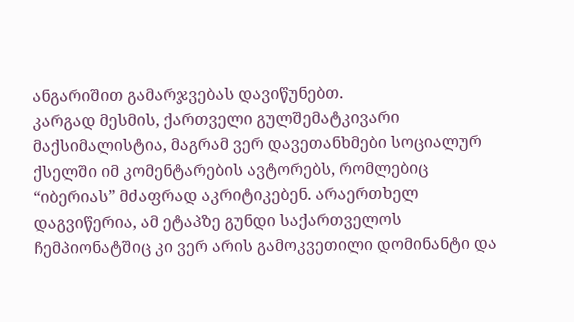ანგარიშით გამარჯვებას დავიწუნებთ.
კარგად მესმის, ქართველი გულშემატკივარი მაქსიმალისტია, მაგრამ ვერ დავეთანხმები სოციალურ ქსელში იმ კომენტარების ავტორებს, რომლებიც “იბერიას” მძაფრად აკრიტიკებენ. არაერთხელ დაგვიწერია, ამ ეტაპზე გუნდი საქართველოს ჩემპიონატშიც კი ვერ არის გამოკვეთილი დომინანტი და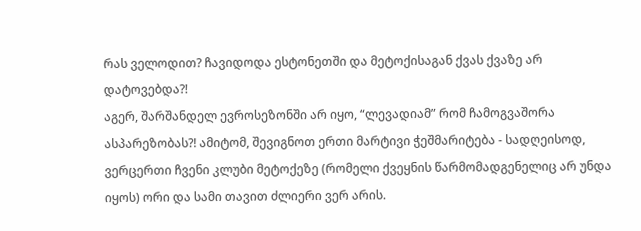რას ველოდით? ჩავიდოდა ესტონეთში და მეტოქისაგან ქვას ქვაზე არ დატოვებდა?!
აგერ, შარშანდელ ევროსეზონში არ იყო, “ლევადიამ” რომ ჩამოგვაშორა ასპარეზობას?! ამიტომ, შევიგნოთ ერთი მარტივი ჭეშმარიტება - სადღეისოდ, ვერცერთი ჩვენი კლუბი მეტოქეზე (რომელი ქვეყნის წარმომადგენელიც არ უნდა იყოს) ორი და სამი თავით ძლიერი ვერ არის.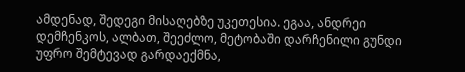ამდენად, შედეგი მისაღებზე უკეთესია. ეგაა, ანდრეი დემჩენკოს, ალბათ, შეეძლო, მეტობაში დარჩენილი გუნდი უფრო შემტევად გარდაექმნა,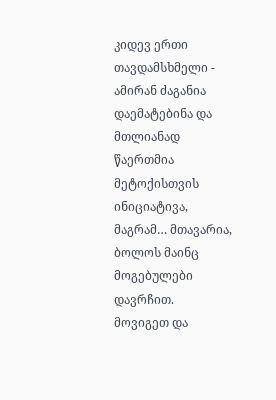კიდევ ერთი თავდამსხმელი - ამირან ძაგანია დაემატებინა და მთლიანად წაერთმია მეტოქისთვის ინიციატივა, მაგრამ… მთავარია, ბოლოს მაინც მოგებულები დავრჩით.
მოვიგეთ და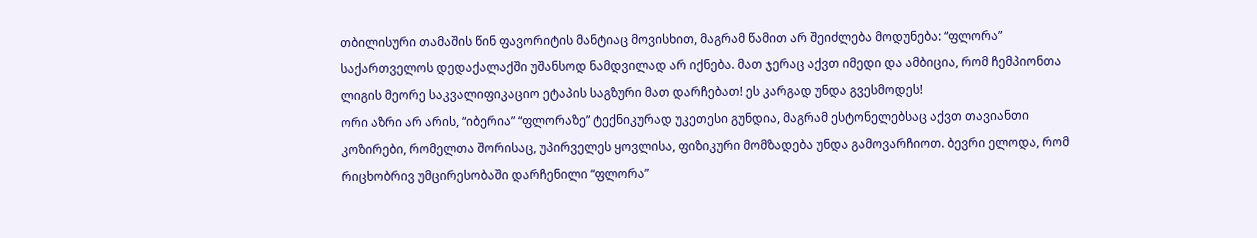თბილისური თამაშის წინ ფავორიტის მანტიაც მოვისხით, მაგრამ წამით არ შეიძლება მოდუნება: “ფლორა” საქართველოს დედაქალაქში უშანსოდ ნამდვილად არ იქნება. მათ ჯერაც აქვთ იმედი და ამბიცია, რომ ჩემპიონთა ლიგის მეორე საკვალიფიკაციო ეტაპის საგზური მათ დარჩებათ! ეს კარგად უნდა გვესმოდეს!
ორი აზრი არ არის, “იბერია” “ფლორაზე” ტექნიკურად უკეთესი გუნდია, მაგრამ ესტონელებსაც აქვთ თავიანთი კოზირები, რომელთა შორისაც, უპირველეს ყოვლისა, ფიზიკური მომზადება უნდა გამოვარჩიოთ. ბევრი ელოდა, რომ რიცხობრივ უმცირესობაში დარჩენილი “ფლორა”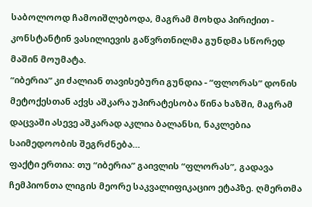საბოლოოდ ჩამოიშლებოდა, მაგრამ მოხდა პირიქით - კონსტანტინ ვასილიევის გაწვრთნილმა გუნდმა სწორედ მაშინ მოუმატა.
“იბერია” კი ძალიან თავისებური გუნდია - “ფლორას” დონის მეტოქესთან აქვს აშკარა უპირატესობა წინა ხაზში, მაგრამ დაცვაში ასევე აშკარად აკლია ბალანსი, ნაკლებია საიმედოობის შეგრძნება…
ფაქტი ერთია: თუ “იბერია” გაივლის “ფლორას”, გადავა ჩემპიონთა ლიგის მეორე საკვალიფიკაციო ეტაპზე. ღმერთმა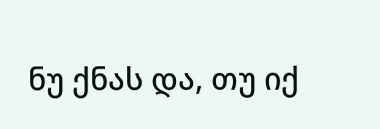ნუ ქნას და, თუ იქ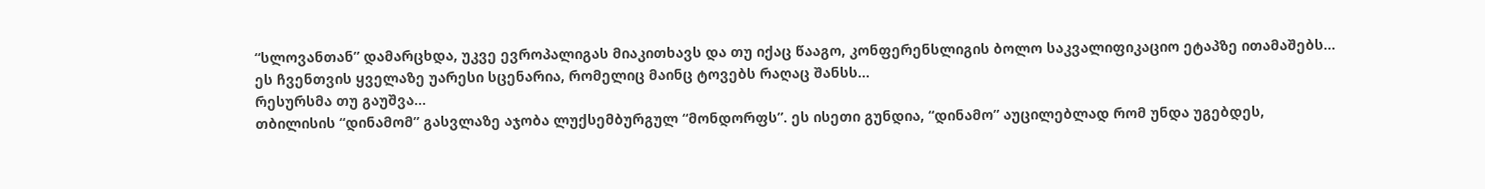“სლოვანთან” დამარცხდა, უკვე ევროპალიგას მიაკითხავს და თუ იქაც წააგო, კონფერენსლიგის ბოლო საკვალიფიკაციო ეტაპზე ითამაშებს…
ეს ჩვენთვის ყველაზე უარესი სცენარია, რომელიც მაინც ტოვებს რაღაც შანსს…
რესურსმა თუ გაუშვა…
თბილისის “დინამომ” გასვლაზე აჯობა ლუქსემბურგულ “მონდორფს”. ეს ისეთი გუნდია, “დინამო” აუცილებლად რომ უნდა უგებდეს,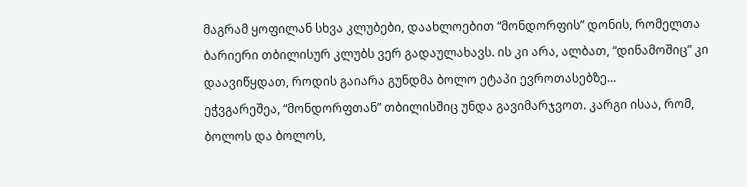მაგრამ ყოფილან სხვა კლუბები, დაახლოებით “მონდორფის” დონის, რომელთა ბარიერი თბილისურ კლუბს ვერ გადაულახავს. ის კი არა, ალბათ, “დინამოშიც” კი დაავიწყდათ, როდის გაიარა გუნდმა ბოლო ეტაპი ევროთასებზე…
ეჭვგარეშეა, “მონდორფთან” თბილისშიც უნდა გავიმარჯვოთ. კარგი ისაა, რომ, ბოლოს და ბოლოს,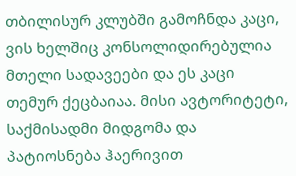თბილისურ კლუბში გამოჩნდა კაცი, ვის ხელშიც კონსოლიდირებულია მთელი სადავეები და ეს კაცი თემურ ქეცბაიაა. მისი ავტორიტეტი, საქმისადმი მიდგომა და პატიოსნება ჰაერივით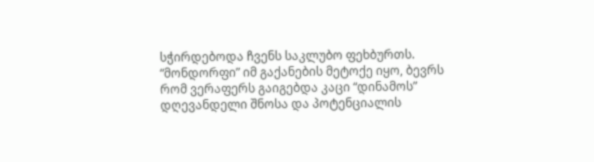სჭირდებოდა ჩვენს საკლუბო ფეხბურთს.
“მონდორფი” იმ გაქანების მეტოქე იყო, ბევრს რომ ვერაფერს გაიგებდა კაცი “დინამოს” დღევანდელი შნოსა და პოტენციალის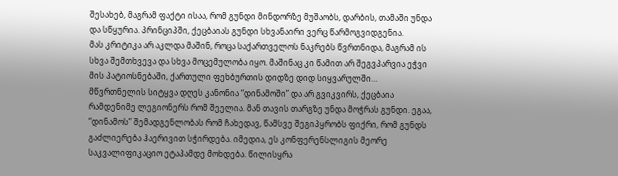შესახებ, მაგრამ ფაქტი ისაა, რომ გუნდი მინდორზე მუშაობს, დარბის, თამაში უნდა და სწყურია. პრინციპში, ქეცბაიას გუნდი სხვანაირი ვერც წარმოგვიდგენია.
მას კრიტიკა არ აკლდა მაშინ, როცა საქართველოს ნაკრებს წვრთნიდა, მაგრამ ის სხვა შემთხვევა და სხვა მოცემულობა იყო. მაშინაც კი წამით არ შეგვპარვია ეჭვი მის პატიოსნებაში, ქართული ფეხბურთის დიდზე დიდ სიყვარულში…
მწვრთნელის სიტყვა დღეს კანონია “დინამოში” და არ გვიკვირს, ქეცბაია რამდენიმე ლეგიონერს რომ შეელია. მან თავის თარგზე უნდა მოჭრას გუნდი. ეგაა, “დინამოს” შემადგენლობას რომ ჩახედავ, წამსვე შეგიპყრობს ფიქრი, რომ გუნდს გაძლიერება ჰაერივით სჭირდება. იმედია, ეს კონფერენსლიგის მეორე საკვალიფიკაციო ეტაპამდე მოხდება. წილისყრა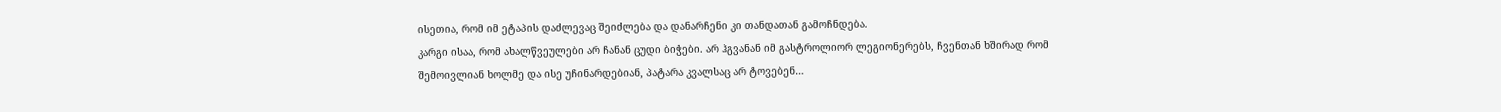ისეთია, რომ იმ ეტაპის დაძლევაც შეიძლება და დანარჩენი კი თანდათან გამოჩნდება.
კარგი ისაა, რომ ახალწვეულები არ ჩანან ცუდი ბიჭები. არ ჰგვანან იმ გასტროლიორ ლეგიონერებს, ჩვენთან ხშირად რომ შემოივლიან ხოლმე და ისე უჩინარდებიან, პატარა კვალსაც არ ტოვებენ…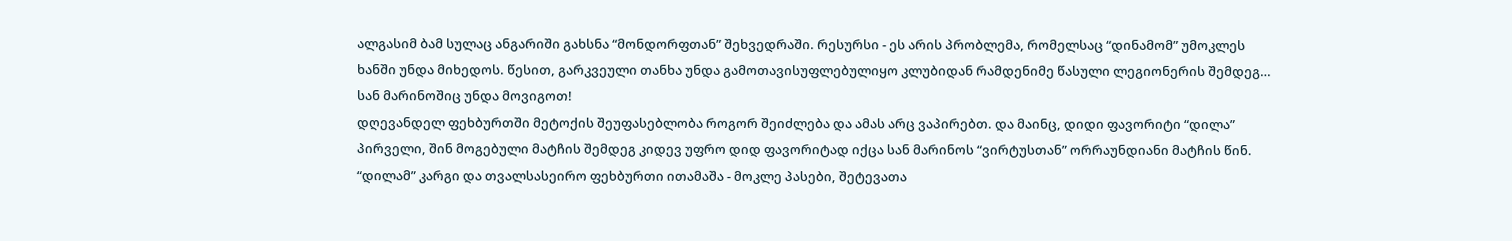ალგასიმ ბამ სულაც ანგარიში გახსნა “მონდორფთან” შეხვედრაში. რესურსი - ეს არის პრობლემა, რომელსაც “დინამომ” უმოკლეს ხანში უნდა მიხედოს. წესით, გარკვეული თანხა უნდა გამოთავისუფლებულიყო კლუბიდან რამდენიმე წასული ლეგიონერის შემდეგ…
სან მარინოშიც უნდა მოვიგოთ!
დღევანდელ ფეხბურთში მეტოქის შეუფასებლობა როგორ შეიძლება და ამას არც ვაპირებთ. და მაინც, დიდი ფავორიტი “დილა” პირველი, შინ მოგებული მატჩის შემდეგ კიდევ უფრო დიდ ფავორიტად იქცა სან მარინოს “ვირტუსთან” ორრაუნდიანი მატჩის წინ.
“დილამ” კარგი და თვალსასეირო ფეხბურთი ითამაშა - მოკლე პასები, შეტევათა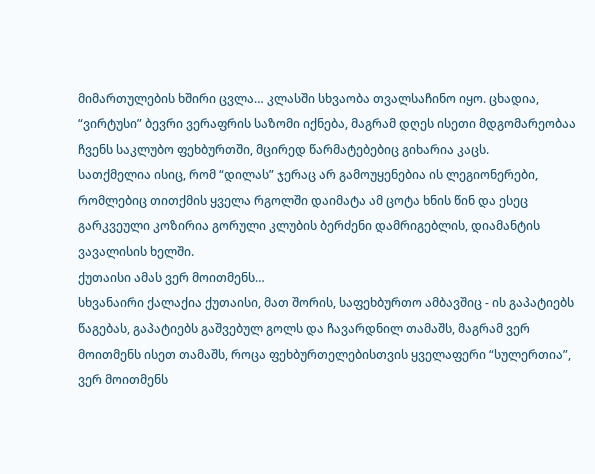მიმართულების ხშირი ცვლა… კლასში სხვაობა თვალსაჩინო იყო. ცხადია, “ვირტუსი” ბევრი ვერაფრის საზომი იქნება, მაგრამ დღეს ისეთი მდგომარეობაა ჩვენს საკლუბო ფეხბურთში, მცირედ წარმატებებიც გიხარია კაცს.
სათქმელია ისიც, რომ “დილას” ჯერაც არ გამოუყენებია ის ლეგიონერები, რომლებიც თითქმის ყველა რგოლში დაიმატა ამ ცოტა ხნის წინ და ესეც გარკვეული კოზირია გორული კლუბის ბერძენი დამრიგებლის, დიამანტის ვავალისის ხელში.
ქუთაისი ამას ვერ მოითმენს…
სხვანაირი ქალაქია ქუთაისი, მათ შორის, საფეხბურთო ამბავშიც - ის გაპატიებს წაგებას, გაპატიებს გაშვებულ გოლს და ჩავარდნილ თამაშს, მაგრამ ვერ მოითმენს ისეთ თამაშს, როცა ფეხბურთელებისთვის ყველაფერი “სულერთია”, ვერ მოითმენს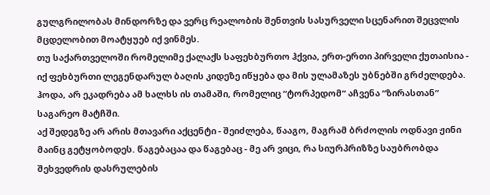გულგრილობას მინდორზე და ვერც რეალობის შენთვის სასურველი სცენარით შეცვლის მცდელობით მოატყუებ იქ ვინმეს.
თუ საქართველოში რომელიმე ქალაქს საფეხბურთო ჰქვია, ერთ-ერთი პირველი ქუთაისია - იქ ფეხბურთი ლეგენდარულ ბაღის კიდეზე იწყება და მის ულამაზეს უბნებში გრძელდება. ჰოდა, არ ეკადრება ამ ხალხს ის თამაში, რომელიც “ტორპედომ” აჩვენა “ზირასთან” საგარეო მატჩში.
აქ შედეგზე არ არის მთავარი აქცენტი - შეიძლება, წააგო, მაგრამ ბრძოლის ოდნავი ჟინი მაინც გეტყობოდეს. წაგებაცაა და წაგებაც - მე არ ვიცი, რა სიურპრიზზე საუბრობდა შეხვედრის დასრულების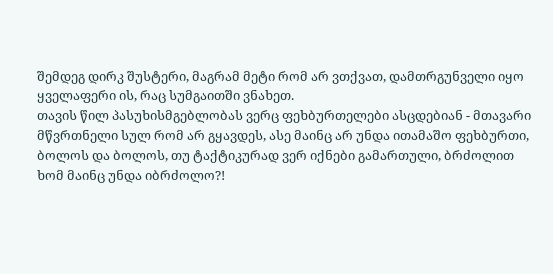შემდეგ დირკ შუსტერი, მაგრამ მეტი რომ არ ვთქვათ, დამთრგუნველი იყო ყველაფერი ის, რაც სუმგაითში ვნახეთ.
თავის წილ პასუხისმგებლობას ვერც ფეხბურთელები ასცდებიან - მთავარი მწვრთნელი სულ რომ არ გყავდეს, ასე მაინც არ უნდა ითამაშო ფეხბურთი, ბოლოს და ბოლოს, თუ ტაქტიკურად ვერ იქნები გამართული, ბრძოლით ხომ მაინც უნდა იბრძოლო?!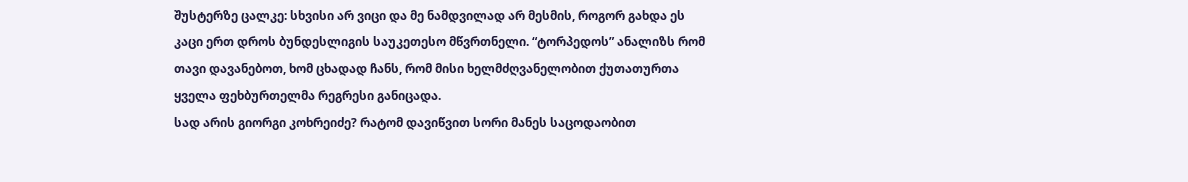შუსტერზე ცალკე: სხვისი არ ვიცი და მე ნამდვილად არ მესმის, როგორ გახდა ეს კაცი ერთ დროს ბუნდესლიგის საუკეთესო მწვრთნელი. “ტორპედოს” ანალიზს რომ თავი დავანებოთ, ხომ ცხადად ჩანს, რომ მისი ხელმძღვანელობით ქუთათურთა ყველა ფეხბურთელმა რეგრესი განიცადა.
სად არის გიორგი კოხრეიძე? რატომ დავიწვით სორი მანეს საცოდაობით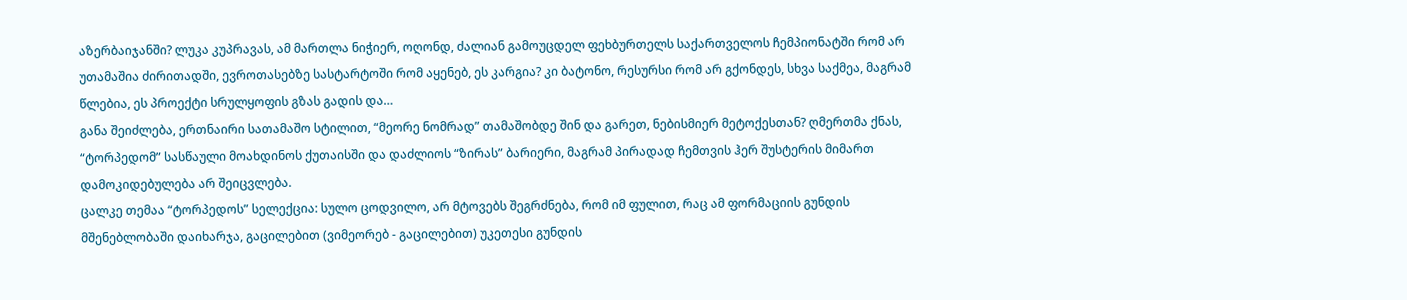აზერბაიჯანში? ლუკა კუპრავას, ამ მართლა ნიჭიერ, ოღონდ, ძალიან გამოუცდელ ფეხბურთელს საქართველოს ჩემპიონატში რომ არ უთამაშია ძირითადში, ევროთასებზე სასტარტოში რომ აყენებ, ეს კარგია? კი ბატონო, რესურსი რომ არ გქონდეს, სხვა საქმეა, მაგრამ წლებია, ეს პროექტი სრულყოფის გზას გადის და…
განა შეიძლება, ერთნაირი სათამაშო სტილით, “მეორე ნომრად” თამაშობდე შინ და გარეთ, ნებისმიერ მეტოქესთან? ღმერთმა ქნას, “ტორპედომ” სასწაული მოახდინოს ქუთაისში და დაძლიოს “ზირას” ბარიერი, მაგრამ პირადად ჩემთვის ჰერ შუსტერის მიმართ დამოკიდებულება არ შეიცვლება.
ცალკე თემაა “ტორპედოს” სელექცია: სულო ცოდვილო, არ მტოვებს შეგრძნება, რომ იმ ფულით, რაც ამ ფორმაციის გუნდის მშენებლობაში დაიხარჯა, გაცილებით (ვიმეორებ - გაცილებით) უკეთესი გუნდის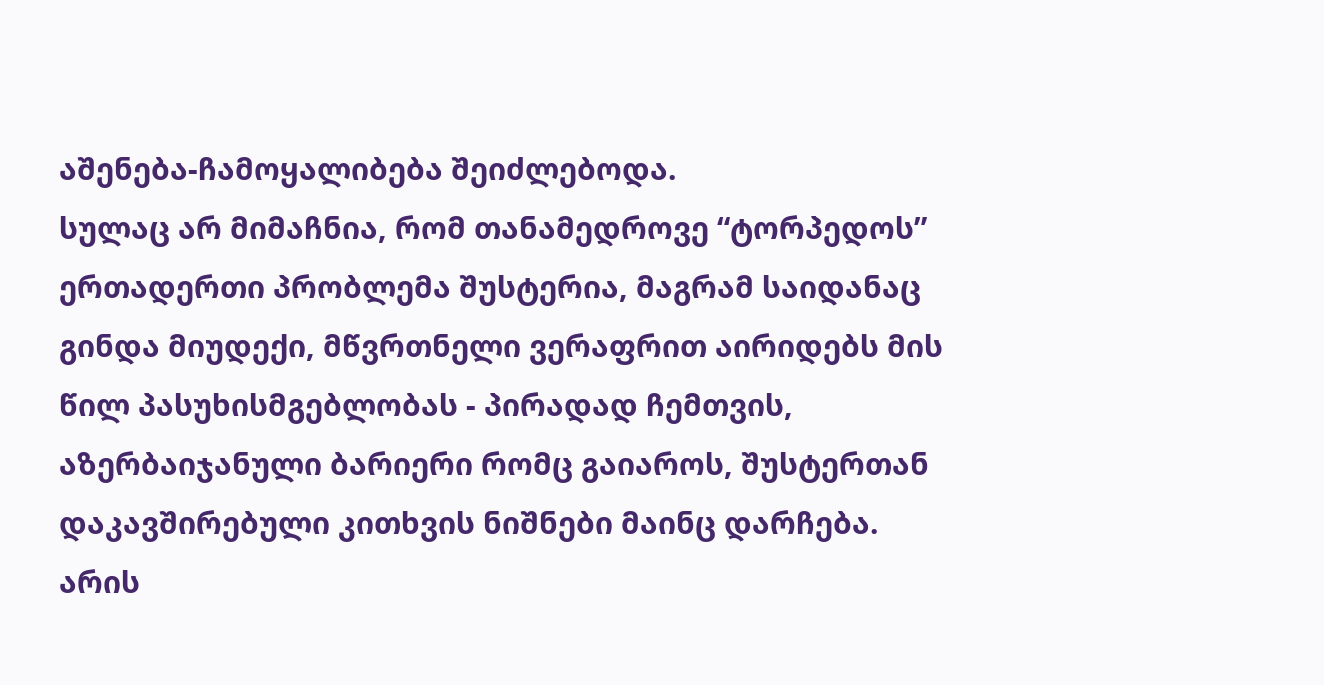აშენება-ჩამოყალიბება შეიძლებოდა.
სულაც არ მიმაჩნია, რომ თანამედროვე “ტორპედოს” ერთადერთი პრობლემა შუსტერია, მაგრამ საიდანაც გინდა მიუდექი, მწვრთნელი ვერაფრით აირიდებს მის წილ პასუხისმგებლობას - პირადად ჩემთვის, აზერბაიჯანული ბარიერი რომც გაიაროს, შუსტერთან დაკავშირებული კითხვის ნიშნები მაინც დარჩება.
არის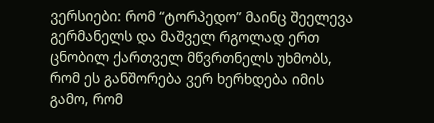ვერსიები: რომ “ტორპედო” მაინც შეელევა გერმანელს და მაშველ რგოლად ერთ ცნობილ ქართველ მწვრთნელს უხმობს, რომ ეს განშორება ვერ ხერხდება იმის გამო, რომ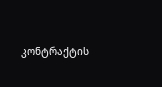კონტრაქტის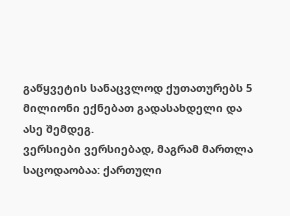გაწყვეტის სანაცვლოდ ქუთათურებს 5 მილიონი ექნებათ გადასახდელი და ასე შემდეგ.
ვერსიები ვერსიებად, მაგრამ მართლა საცოდაობაა: ქართული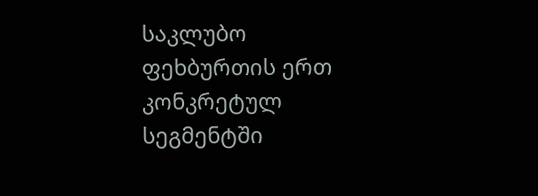საკლუბო ფეხბურთის ერთ კონკრეტულ სეგმენტში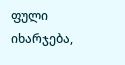ფული იხარჯება,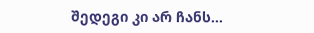შედეგი კი არ ჩანს…